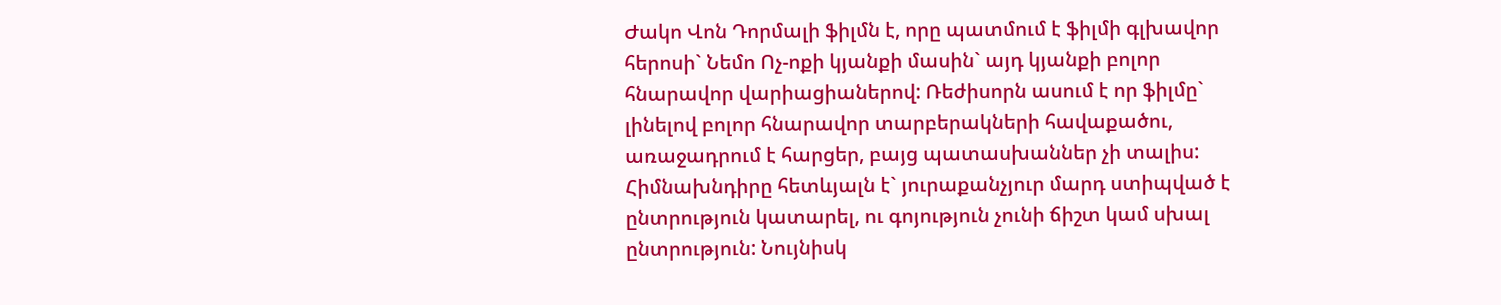Ժակո Վոն Դորմալի ֆիլմն է, որը պատմում է ֆիլմի գլխավոր հերոսի` Նեմո Ոչ-ոքի կյանքի մասին` այդ կյանքի բոլոր հնարավոր վարիացիաներով: Ռեժիսորն ասում է որ ֆիլմը` լինելով բոլոր հնարավոր տարբերակների հավաքածու, առաջադրում է հարցեր, բայց պատասխաններ չի տալիս: Հիմնախնդիրը հետևյալն է` յուրաքանչյուր մարդ ստիպված է ընտրություն կատարել, ու գոյություն չունի ճիշտ կամ սխալ ընտրություն: Նույնիսկ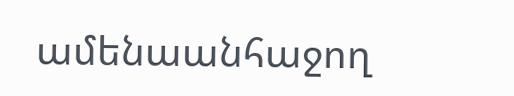ամենաանհաջող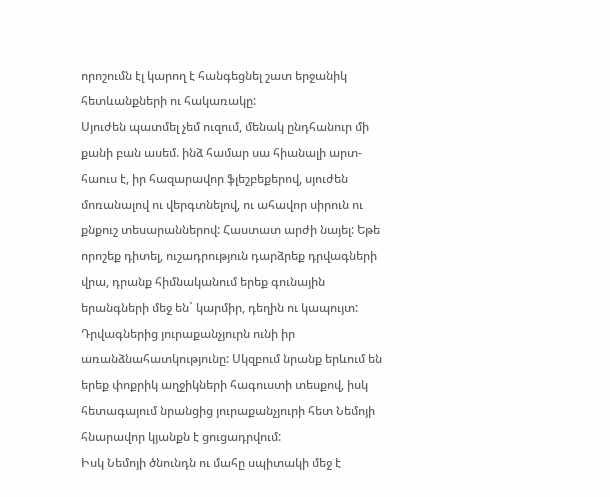որոշումն էլ կարող է հանգեցնել շատ երջանիկ հետևանքների ու հակառակը:
Սյուժեն պատմել չեմ ուզում, մենակ ընդհանուր մի քանի բան ասեմ. ինձ համար սա հիանալի արտ-հաուս է, իր հազարավոր ֆլեշբեքերով, սյուժեն մոռանալով ու վերգտնելով, ու ահավոր սիրուն ու քնքուշ տեսարաններով: Հաստատ արժի նայել: Եթե որոշեք դիտել, ուշադրություն դարձրեք դրվագների վրա, դրանք հիմնականում երեք գունային երանգների մեջ են` կարմիր, դեղին ու կապույտ: Դրվագներից յուրաքանչյուրն ունի իր առանձնահատկությունը: Սկզբում նրանք երևում են երեք փոքրիկ աղջիկների հագուստի տեսքով, իսկ հետագայում նրանցից յուրաքանչյուրի հետ Նեմոյի հնարավոր կյանքն է ցուցադրվում:
Իսկ Նեմոյի ծնունդն ու մահը սպիտակի մեջ է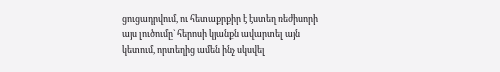ցուցադրվում, ու հետաքրքիր է էստեղ ռեժիսորի այս լուծումը` հերոսի կյանքն ավարտել այն կետում, որտեղից ամեն ինչ սկսվել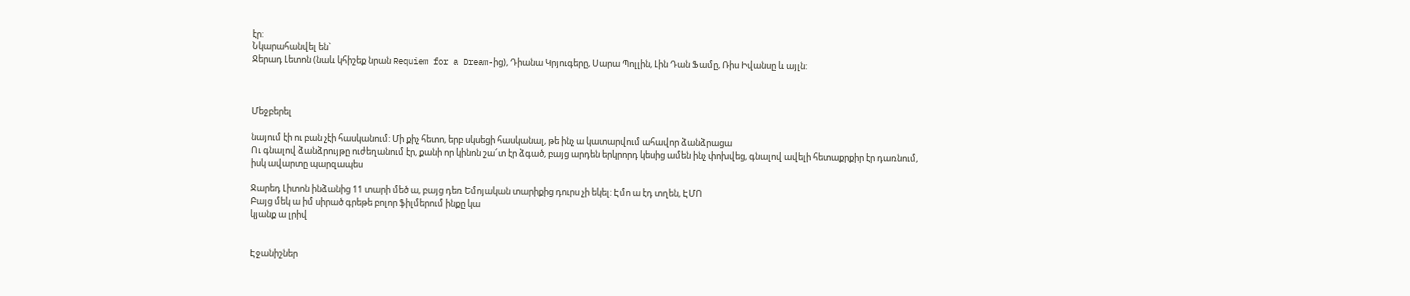էր:
Նկարահանվել են`
Ջերադ Լետոն (նաև կհիշեք նրան Requiem for a Dream-ից), Դիանա Կրյուգերը, Սարա Պոլլին, Լին Դան Ֆամը, Ռիս Իվանսը և այլն:



Մեջբերել

նայում էի ու բան չէի հասկանում: Մի քիչ հետո, երբ սկսեցի հասկանալ, թե ինչ ա կատարվում ահավոր ձանձրացա
Ու գնալով ձանձրույթը ուժեղանում էր, քանի որ կինոն շա՜տ էր ձգած, բայց արդեն երկրորդ կեսից ամեն ինչ փոխվեց, գնալով ավելի հետաքրքիր էր դառնում, իսկ ավարտը պարզապես

Ջարեդ Լիտոն ինձանից 11 տարի մեծ ա, բայց դեռ Եմոյական տարիքից դուրս չի եկել: Էմո ա էդ տղեն, ԷՄՈ
Բայց մեկ ա իմ սիրած գրեթե բոլոր ֆիլմերում ինքը կա
կյանք ա լրիվ


Էջանիշներ